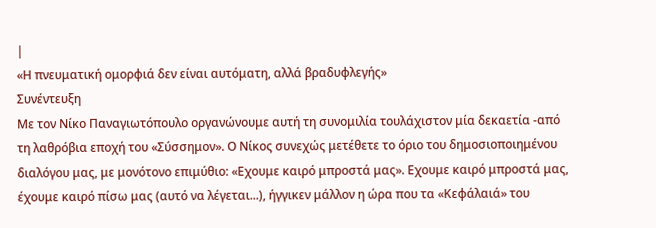|
«Η πνευματική ομορφιά δεν είναι αυτόματη, αλλά βραδυφλεγής»
Συνέντευξη
Με τον Νίκο Παναγιωτόπουλο οργανώνουμε αυτή τη συνομιλία τουλάχιστον μία δεκαετία -από τη λαθρόβια εποχή του «Σύσσημον». Ο Νίκος συνεχώς μετέθετε το όριο του δημοσιοποιημένου διαλόγου μας, με μονότονο επιμύθιο: «Εχουμε καιρό μπροστά μας». Εχουμε καιρό μπροστά μας, έχουμε καιρό πίσω μας (αυτό να λέγεται...), ήγγικεν μάλλον η ώρα που τα «Κεφάλαιά» του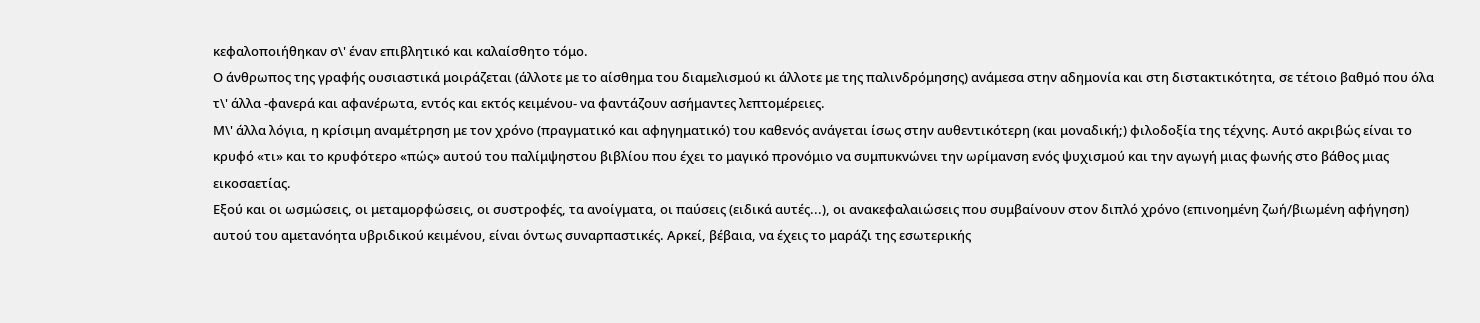κεφαλοποιήθηκαν σ\' έναν επιβλητικό και καλαίσθητο τόμο.
Ο άνθρωπος της γραφής ουσιαστικά μοιράζεται (άλλοτε με το αίσθημα του διαμελισμού κι άλλοτε με της παλινδρόμησης) ανάμεσα στην αδημονία και στη διστακτικότητα, σε τέτοιο βαθμό που όλα τ\' άλλα -φανερά και αφανέρωτα, εντός και εκτός κειμένου- να φαντάζουν ασήμαντες λεπτομέρειες.
Μ\' άλλα λόγια, η κρίσιμη αναμέτρηση με τον χρόνο (πραγματικό και αφηγηματικό) του καθενός ανάγεται ίσως στην αυθεντικότερη (και μοναδική;) φιλοδοξία της τέχνης. Αυτό ακριβώς είναι το κρυφό «τι» και το κρυφότερο «πώς» αυτού του παλίμψηστου βιβλίου που έχει το μαγικό προνόμιο να συμπυκνώνει την ωρίμανση ενός ψυχισμού και την αγωγή μιας φωνής στο βάθος μιας εικοσαετίας.
Εξού και οι ωσμώσεις, οι μεταμορφώσεις, οι συστροφές, τα ανοίγματα, οι παύσεις (ειδικά αυτές...), οι ανακεφαλαιώσεις που συμβαίνουν στον διπλό χρόνο (επινοημένη ζωή/βιωμένη αφήγηση) αυτού του αμετανόητα υβριδικού κειμένου, είναι όντως συναρπαστικές. Αρκεί, βέβαια, να έχεις το μαράζι της εσωτερικής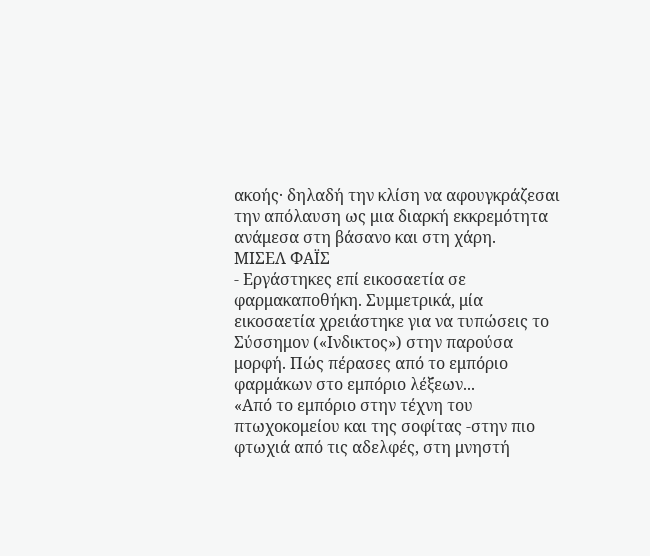ακοής· δηλαδή την κλίση να αφουγκράζεσαι την απόλαυση ως μια διαρκή εκκρεμότητα ανάμεσα στη βάσανο και στη χάρη.
ΜΙΣΕΛ ΦΑΪΣ
- Εργάστηκες επί εικοσαετία σε φαρμακαποθήκη. Συμμετρικά, μία εικοσαετία χρειάστηκε για να τυπώσεις το Σύσσημον («Ινδικτος») στην παρούσα μορφή. Πώς πέρασες από το εμπόριο φαρμάκων στο εμπόριο λέξεων...
«Από το εμπόριο στην τέχνη του πτωχοκομείου και της σοφίτας -στην πιο φτωχιά από τις αδελφές, στη μνηστή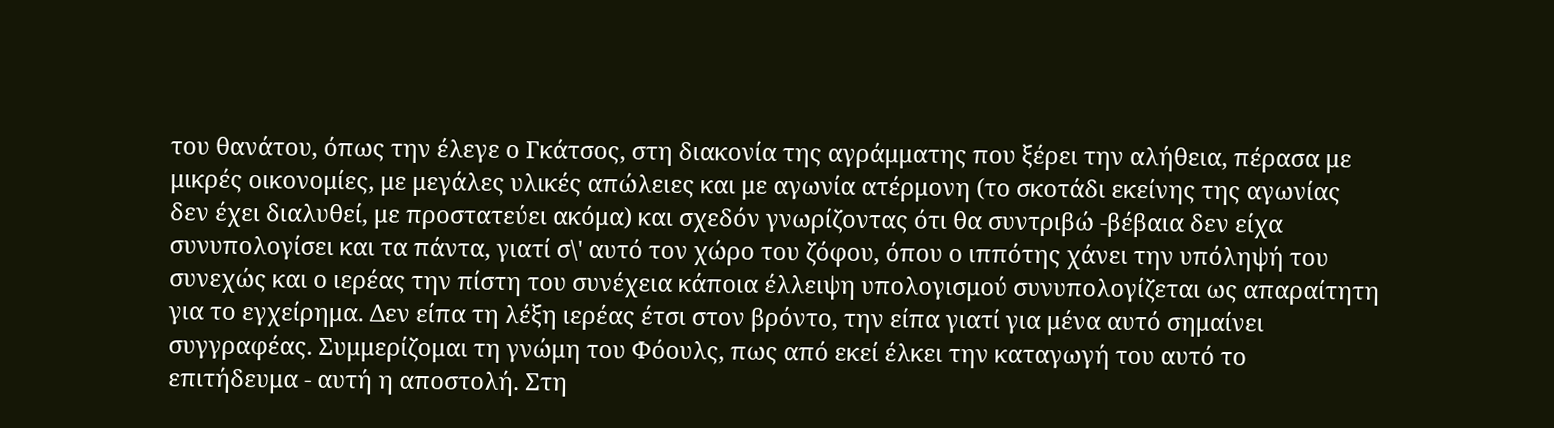του θανάτου, όπως την έλεγε ο Γκάτσος, στη διακονία της αγράμματης που ξέρει την αλήθεια, πέρασα με μικρές οικονομίες, με μεγάλες υλικές απώλειες και με αγωνία ατέρμονη (το σκοτάδι εκείνης της αγωνίας δεν έχει διαλυθεί, με προστατεύει ακόμα) και σχεδόν γνωρίζοντας ότι θα συντριβώ -βέβαια δεν είχα συνυπολογίσει και τα πάντα, γιατί σ\' αυτό τον χώρο του ζόφου, όπου ο ιππότης χάνει την υπόληψή του συνεχώς και ο ιερέας την πίστη του συνέχεια κάποια έλλειψη υπολογισμού συνυπολογίζεται ως απαραίτητη για το εγχείρημα. Δεν είπα τη λέξη ιερέας έτσι στον βρόντο, την είπα γιατί για μένα αυτό σημαίνει συγγραφέας. Συμμερίζομαι τη γνώμη του Φόουλς, πως από εκεί έλκει την καταγωγή του αυτό το επιτήδευμα - αυτή η αποστολή. Στη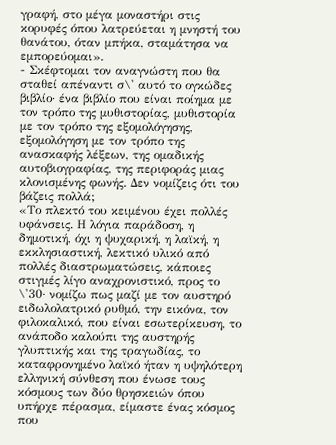γραφή, στο μέγα μοναστήρι στις κορυφές όπου λατρεύεται η μνηστή του θανάτου, όταν μπήκα, σταμάτησα να εμπορεύομαι».
- Σκέφτομαι τον αναγνώστη που θα σταθεί απέναντι σ\' αυτό το ογκώδες βιβλίο· ένα βιβλίο που είναι ποίημα με τον τρόπο της μυθιστορίας, μυθιστορία με τον τρόπο της εξομολόγησης, εξομολόγηση με τον τρόπο της ανασκαφής λέξεων, της ομαδικής αυτοβιογραφίας, της περιφοράς μιας κλονισμένης φωνής. Δεν νομίζεις ότι του βάζεις πολλά;
«Το πλεκτό του κειμένου έχει πολλές υφάνσεις. Η λόγια παράδοση, η δημοτική, όχι η ψυχαρική, η λαϊκή, η εκκλησιαστική, λεκτικό υλικό από πολλές διαστρωματώσεις, κάποιες στιγμές λίγο αναχρονιστικό, προς το \'30· νομίζω πως μαζί με τον αυστηρό ειδωλολατρικό ρυθμό, την εικόνα, τον φιλοκαλικό, που είναι εσωτερίκευση, το ανάποδο καλούπι της αυστηρής γλυπτικής και της τραγωδίας, το καταφρονημένο λαϊκό ήταν η υψηλότερη ελληνική σύνθεση που ένωσε τους κόσμους των δύο θρησκειών όπου υπήρχε πέρασμα, είμαστε ένας κόσμος που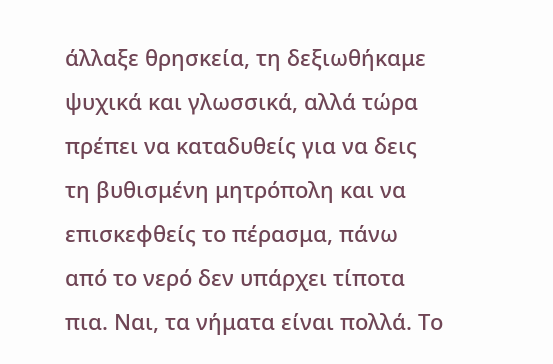άλλαξε θρησκεία, τη δεξιωθήκαμε ψυχικά και γλωσσικά, αλλά τώρα πρέπει να καταδυθείς για να δεις τη βυθισμένη μητρόπολη και να επισκεφθείς το πέρασμα, πάνω από το νερό δεν υπάρχει τίποτα πια. Ναι, τα νήματα είναι πολλά. Το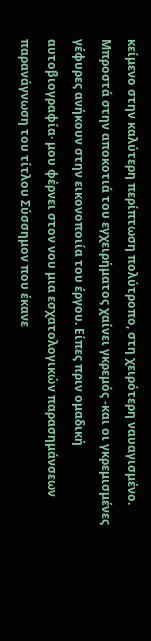κείμενο στην καλύτερη περίπτωση πολύτροπο, στη χειρότερη ναυαγισμένο. Μπροστά στην αποκοτιά του εγχειρήματος χαίνει γκρεμός -και οι γκρεμισμένες γέφυρες ανήκουν στην εικονοποιία του έργου. Είπες πριν ομαδική αυτοβιογραφία· μου φέρνει στον νου μια εσχατολογικών παρασημάνσεων παρανάγνωση του τίτλου Σύσσημον που έκανε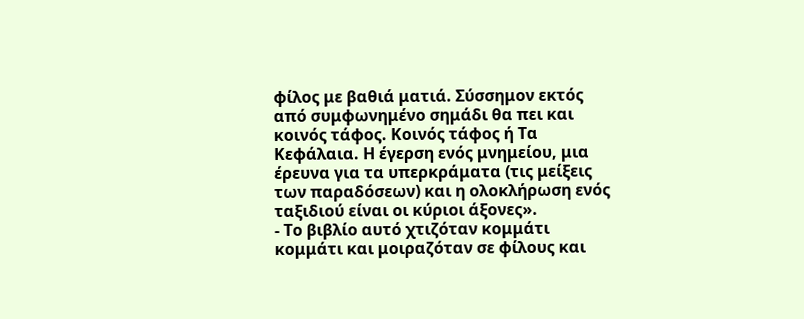φίλος με βαθιά ματιά. Σύσσημον εκτός από συμφωνημένο σημάδι θα πει και κοινός τάφος. Κοινός τάφος ή Τα Κεφάλαια. Η έγερση ενός μνημείου, μια έρευνα για τα υπερκράματα (τις μείξεις των παραδόσεων) και η ολοκλήρωση ενός ταξιδιού είναι οι κύριοι άξονες».
- Το βιβλίο αυτό χτιζόταν κομμάτι κομμάτι και μοιραζόταν σε φίλους και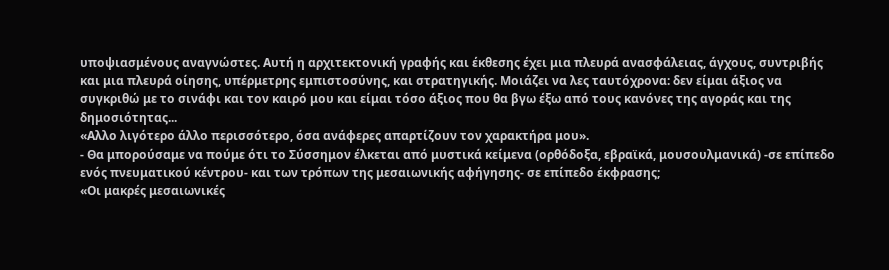υποψιασμένους αναγνώστες. Αυτή η αρχιτεκτονική γραφής και έκθεσης έχει μια πλευρά ανασφάλειας, άγχους, συντριβής και μια πλευρά οίησης, υπέρμετρης εμπιστοσύνης, και στρατηγικής. Μοιάζει να λες ταυτόχρονα: δεν είμαι άξιος να συγκριθώ με το σινάφι και τον καιρό μου και είμαι τόσο άξιος που θα βγω έξω από τους κανόνες της αγοράς και της δημοσιότητας...
«Αλλο λιγότερο άλλο περισσότερο, όσα ανάφερες απαρτίζουν τον χαρακτήρα μου».
- Θα μπορούσαμε να πούμε ότι το Σύσσημον έλκεται από μυστικά κείμενα (ορθόδοξα, εβραϊκά, μουσουλμανικά) -σε επίπεδο ενός πνευματικού κέντρου- και των τρόπων της μεσαιωνικής αφήγησης- σε επίπεδο έκφρασης;
«Οι μακρές μεσαιωνικές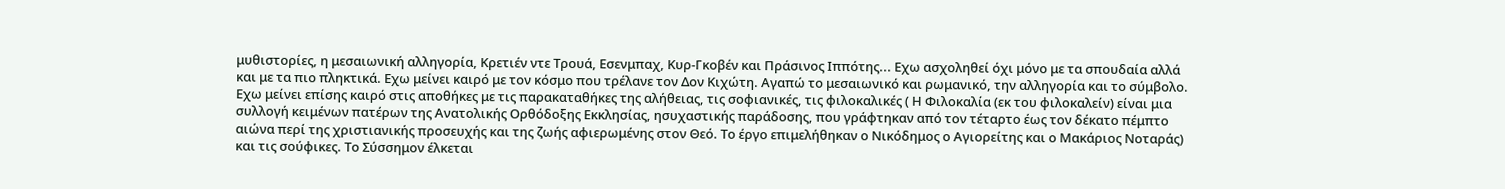μυθιστορίες, η μεσαιωνική αλληγορία, Κρετιέν ντε Τρουά, Εσενμπαχ, Κυρ-Γκοβέν και Πράσινος Ιππότης... Εχω ασχοληθεί όχι μόνο με τα σπουδαία αλλά και με τα πιο πληκτικά. Εχω μείνει καιρό με τον κόσμο που τρέλανε τον Δον Κιχώτη. Αγαπώ το μεσαιωνικό και ρωμανικό, την αλληγορία και το σύμβολο. Εχω μείνει επίσης καιρό στις αποθήκες με τις παρακαταθήκες της αλήθειας, τις σοφιανικές, τις φιλοκαλικές ( Η Φιλοκαλία (εκ του φιλοκαλείν) είναι μια συλλογή κειμένων πατέρων της Ανατολικής Ορθόδοξης Εκκλησίας, ησυχαστικής παράδοσης, που γράφτηκαν από τον τέταρτο έως τον δέκατο πέμπτο αιώνα περί της χριστιανικής προσευχής και της ζωής αφιερωμένης στον Θεό. Το έργο επιμελήθηκαν ο Νικόδημος ο Αγιορείτης και ο Μακάριος Νοταράς) και τις σούφικες. Το Σύσσημον έλκεται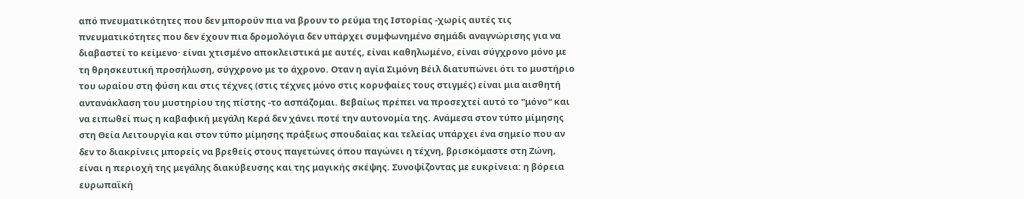από πνευματικότητες που δεν μπορούν πια να βρουν το ρεύμα της Ιστορίας -χωρίς αυτές τις πνευματικότητες που δεν έχουν πια δρομολόγια δεν υπάρχει συμφωνημένο σημάδι αναγνώρισης για να διαβαστεί το κείμενο· είναι χτισμένο αποκλειστικά με αυτές, είναι καθηλωμένο, είναι σύγχρονο μόνο με τη θρησκευτική προσήλωση, σύγχρονο με το άχρονο. Οταν η αγία Σιμόνη Βέιλ διατυπώνει ότι το μυστήριο του ωραίου στη φύση και στις τέχνες (στις τέχνες μόνο στις κορυφαίες τους στιγμές) είναι μια αισθητή αντανάκλαση του μυστηρίου της πίστης -το ασπάζομαι. Βεβαίως πρέπει να προσεχτεί αυτό το "μόνο" και να ειπωθεί πως η καβαφική μεγάλη Κερά δεν χάνει ποτέ την αυτονομία της. Ανάμεσα στον τύπο μίμησης στη Θεία Λειτουργία και στον τύπο μίμησης πράξεως σπουδαίας και τελείας υπάρχει ένα σημείο που αν δεν το διακρίνεις μπορείς να βρεθείς στους παγετώνες όπου παγώνει η τέχνη, βρισκόμαστε στη Ζώνη, είναι η περιοχή της μεγάλης διακύβευσης και της μαγικής σκέψης. Συνοψίζοντας με ευκρίνεια: η βόρεια ευρωπαϊκή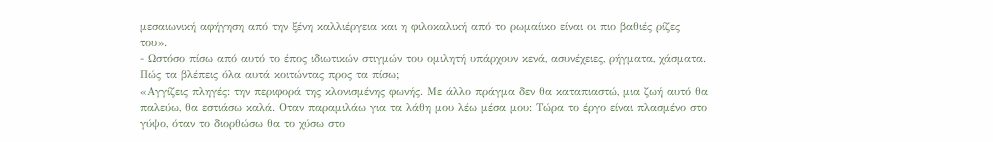μεσαιωνική αφήγηση από την ξένη καλλιέργεια και η φιλοκαλική από το ρωμαίικο είναι οι πιο βαθιές ρίζες του».
- Ωστόσο πίσω από αυτό το έπος ιδιωτικών στιγμών του ομιλητή υπάρχουν κενά, ασυνέχειες, ρήγματα, χάσματα. Πώς τα βλέπεις όλα αυτά κοιτώντας προς τα πίσω;
«Αγγίζεις πληγές: την περιφορά της κλονισμένης φωνής. Με άλλο πράγμα δεν θα καταπιαστώ, μια ζωή αυτό θα παλεύω, θα εστιάσω καλά. Οταν παραμιλάω για τα λάθη μου λέω μέσα μου: Τώρα το έργο είναι πλασμένο στο γύψο, όταν το διορθώσω θα το χύσω στο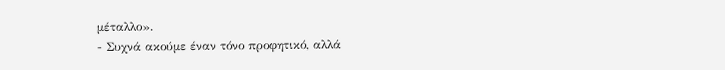μέταλλο».
- Συχνά ακούμε έναν τόνο προφητικό, αλλά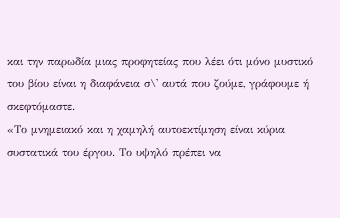και την παρωδία μιας προφητείας που λέει ότι μόνο μυστικό του βίου είναι η διαφάνεια σ\' αυτά που ζούμε, γράφουμε ή σκεφτόμαστε.
«Το μνημειακό και η χαμηλή αυτοεκτίμηση είναι κύρια συστατικά του έργου. Το υψηλό πρέπει να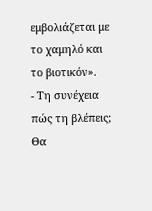εμβολιάζεται με το χαμηλό και το βιοτικόν».
- Τη συνέχεια πώς τη βλέπεις; Θα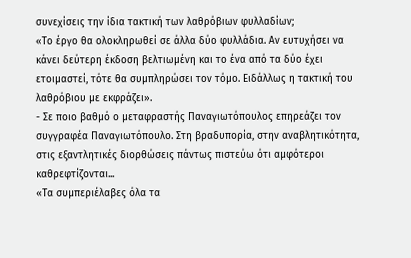συνεχίσεις την ίδια τακτική των λαθρόβιων φυλλαδίων;
«Το έργο θα ολοκληρωθεί σε άλλα δύο φυλλάδια. Αν ευτυχήσει να κάνει δεύτερη έκδοση βελτιωμένη και το ένα από τα δύο έχει ετοιμαστεί, τότε θα συμπληρώσει τον τόμο. Ειδάλλως η τακτική του λαθρόβιου με εκφράζει».
- Σε ποιο βαθμό ο μεταφραστής Παναγιωτόπουλος επηρεάζει τον συγγραφέα Παναγιωτόπουλο. Στη βραδυπορία, στην αναβλητικότητα, στις εξαντλητικές διορθώσεις πάντως πιστεύω ότι αμφότεροι καθρεφτίζονται...
«Τα συμπεριέλαβες όλα τα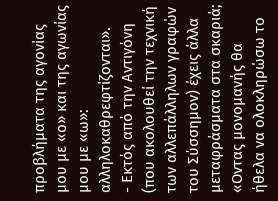προβλήματα της αγονίας μου με «ο» και της αγωνίας μου με «ω»: αλληλοκαθρεφτίζονται».
- Εκτός από την Αντιγόνη (που ακολουθεί την τεχνική των αλλεπάλληλων γραφών του Σύσσημον) έχεις άλλα μεταφράσματα στα σκαριά;
«Οντας μονομανής θα ήθελα να ολοκληρώσω το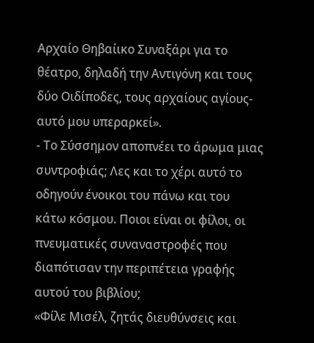Αρχαίο Θηβαίικο Συναξάρι για το θέατρο, δηλαδή την Αντιγόνη και τους δύο Οιδίποδες, τους αρχαίους αγίους-αυτό μου υπεραρκεί».
- Το Σύσσημον αποπνέει το άρωμα μιας συντροφιάς; Λες και το χέρι αυτό το οδηγούν ένοικοι του πάνω και του κάτω κόσμου. Ποιοι είναι οι φίλοι, οι πνευματικές συναναστροφές που διαπότισαν την περιπέτεια γραφής αυτού του βιβλίου;
«Φίλε Μισέλ, ζητάς διευθύνσεις και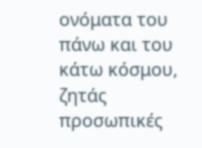ονόματα του πάνω και του κάτω κόσμου, ζητάς προσωπικές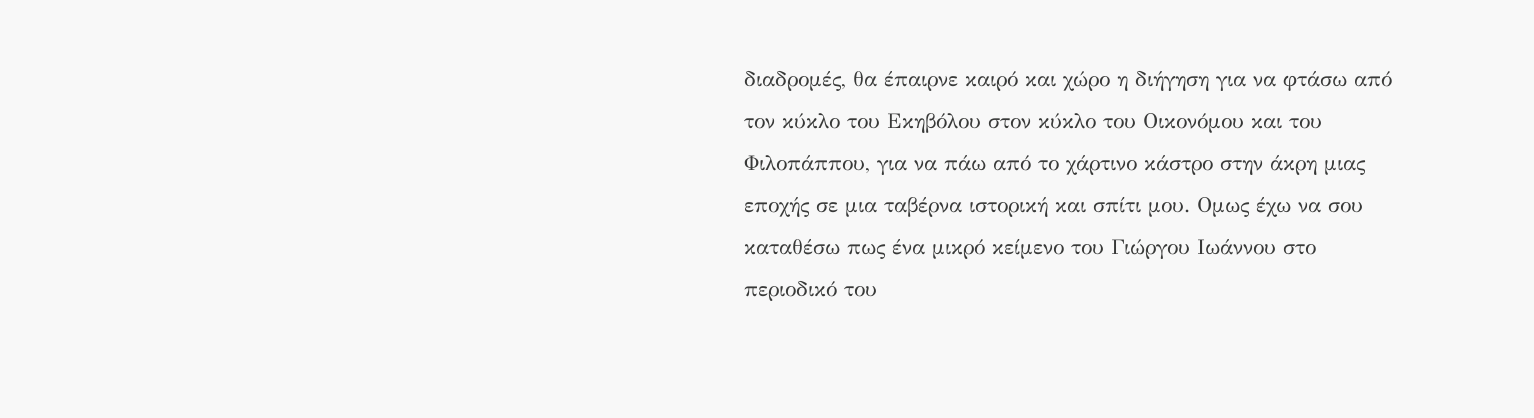διαδρομές, θα έπαιρνε καιρό και χώρο η διήγηση για να φτάσω από τον κύκλο του Εκηβόλου στον κύκλο του Οικονόμου και του Φιλοπάππου, για να πάω από το χάρτινο κάστρο στην άκρη μιας εποχής σε μια ταβέρνα ιστορική και σπίτι μου. Ομως έχω να σου καταθέσω πως ένα μικρό κείμενο του Γιώργου Ιωάννου στο περιοδικό του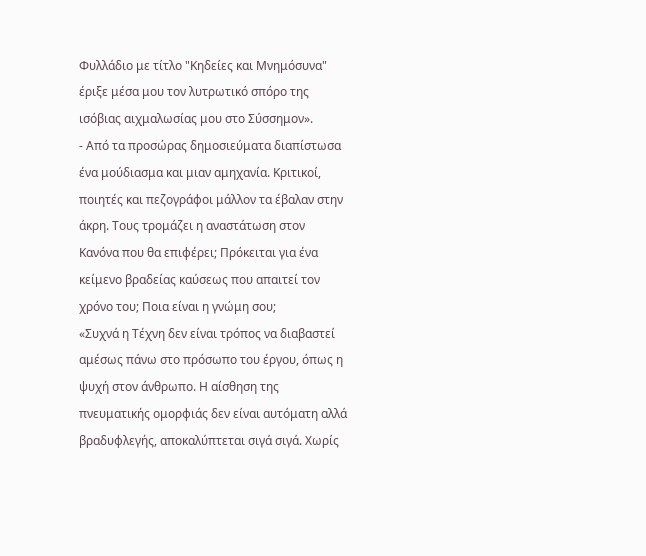Φυλλάδιο με τίτλο "Κηδείες και Μνημόσυνα" έριξε μέσα μου τον λυτρωτικό σπόρο της ισόβιας αιχμαλωσίας μου στο Σύσσημον».
- Από τα προσώρας δημοσιεύματα διαπίστωσα ένα μούδιασμα και μιαν αμηχανία. Κριτικοί, ποιητές και πεζογράφοι μάλλον τα έβαλαν στην άκρη. Τους τρομάζει η αναστάτωση στον Κανόνα που θα επιφέρει; Πρόκειται για ένα κείμενο βραδείας καύσεως που απαιτεί τον χρόνο του; Ποια είναι η γνώμη σου;
«Συχνά η Τέχνη δεν είναι τρόπος να διαβαστεί αμέσως πάνω στο πρόσωπο του έργου, όπως η ψυχή στον άνθρωπο. Η αίσθηση της πνευματικής ομορφιάς δεν είναι αυτόματη αλλά βραδυφλεγής, αποκαλύπτεται σιγά σιγά. Χωρίς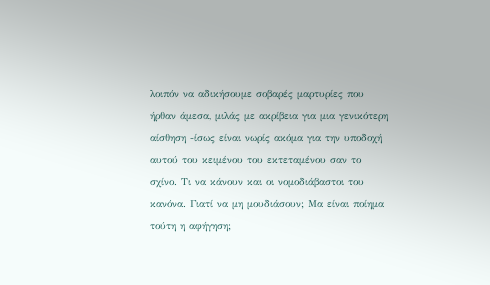λοιπόν να αδικήσουμε σοβαρές μαρτυρίες που ήρθαν άμεσα, μιλάς με ακρίβεια για μια γενικότερη αίσθηση -ίσως είναι νωρίς ακόμα για την υποδοχή αυτού του κειμένου του εκτεταμένου σαν το σχίνο. Τι να κάνουν και οι νομοδιάβαστοι του κανόνα. Γιατί να μη μουδιάσουν; Μα είναι ποίημα τούτη η αφήγηση;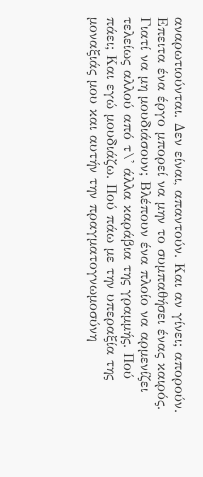αναρωτιούνται. Δεν είναι, απαντούν. Και αν γίνει; απορούν. Επειτα ένα έργο μπορεί να μην το συμπαθήσει ένας καιρός. Γιατί να μη μουδιάσουν; Βλέπουν ένα πλοίο να αρμενίζει τελείως αλλού από τ\' άλλα καράβια της γραμμής. Πού πάει; Και εγώ μουδιάζω. Πού πάω με την υπεραξία της μοναξιάς μου και αυτήν την πραγματογνωμοσύνη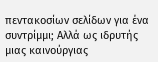πεντακοσίων σελίδων για ένα συντρίμμι; Αλλά ως ιδρυτής μιας καινούργιας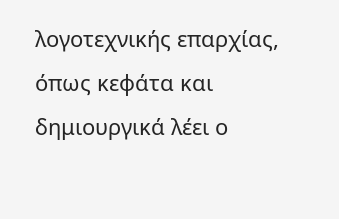λογοτεχνικής επαρχίας, όπως κεφάτα και δημιουργικά λέει ο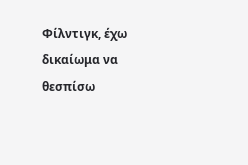Φίλντιγκ, έχω δικαίωμα να θεσπίσω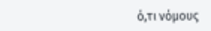ό,τι νόμους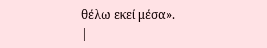θέλω εκεί μέσα».
|